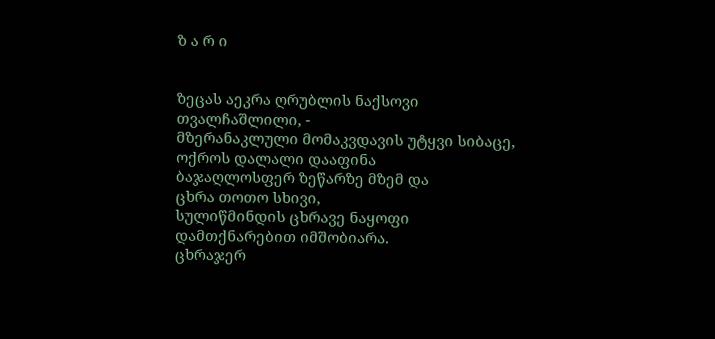ზ ა რ ი


ზეცას აეკრა ღრუბლის ნაქსოვი
თვალჩაშლილი, -
მზერანაკლული მომაკვდავის უტყვი სიბაცე,
ოქროს დალალი დააფინა
ბაჯაღლოსფერ ზეწარზე მზემ და
ცხრა თოთო სხივი,
სულიწმინდის ცხრავე ნაყოფი
დამთქნარებით იმშობიარა.
ცხრაჯერ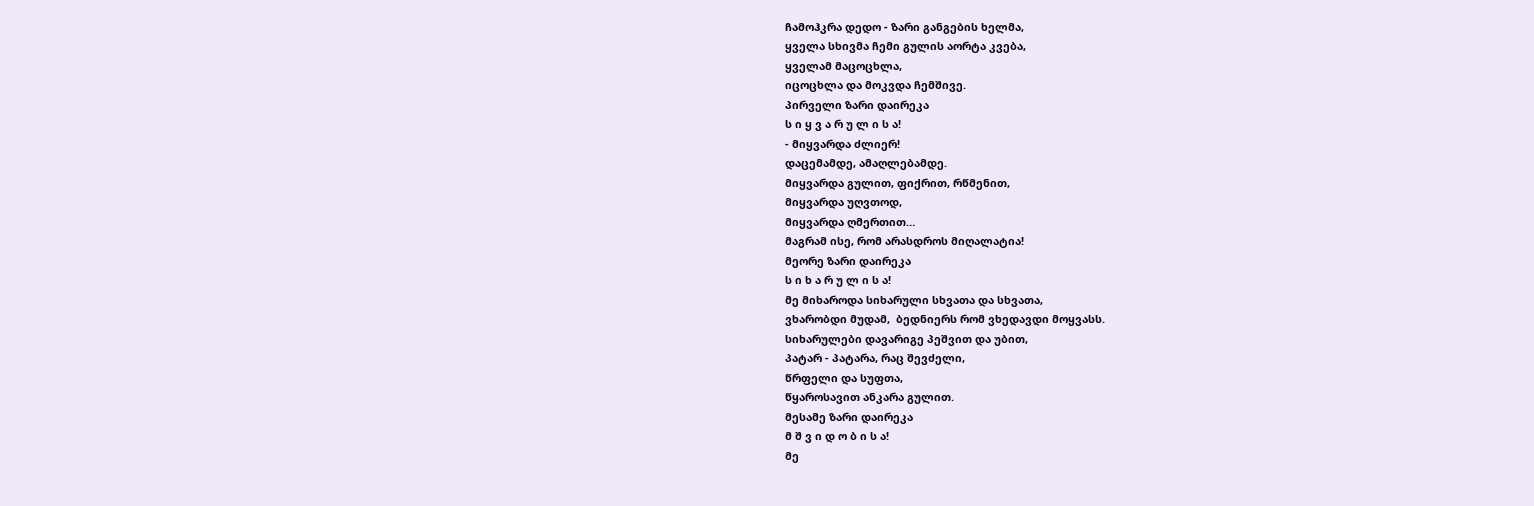ჩამოჰკრა დედო - ზარი განგების ხელმა,
ყველა სხივმა ჩემი გულის აორტა კვება,
ყველამ მაცოცხლა,
იცოცხლა და მოკვდა ჩემშივე.
პირველი ზარი დაირეკა
ს ი ყ ვ ა რ უ ლ ი ს ა!
- მიყვარდა ძლიერ!
დაცემამდე, ამაღლებამდე.
მიყვარდა გულით, ფიქრით, რწმენით,
მიყვარდა უღვთოდ,
მიყვარდა ღმერთით…
მაგრამ ისე, რომ არასდროს მიღალატია!
მეორე ზარი დაირეკა
ს ი ხ ა რ უ ლ ი ს ა!
მე მიხაროდა სიხარული სხვათა და სხვათა,
ვხარობდი მუდამ,  ბედნიერს რომ ვხედავდი მოყვასს.
სიხარულები დავარიგე პეშვით და უბით,
პატარ - პატარა, რაც შევძელი,
წრფელი და სუფთა,
წყაროსავით ანკარა გულით.
მესამე ზარი დაირეკა
მ შ ვ ი დ ო ბ ი ს ა!
მე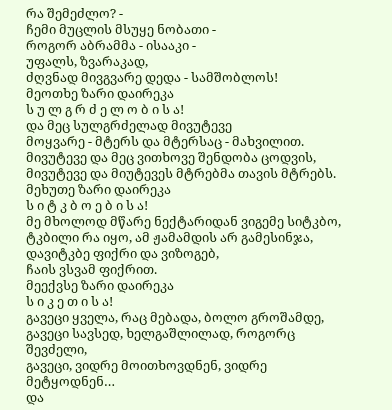რა შემეძლო? -
ჩემი მუცლის მსუყე ნობათი -
როგორ აბრამმა - ისააკი -
უფალს, ზვარაკად,
ძღვნად მივგვარე დედა - სამშობლოს!
მეოთხე ზარი დაირეკა
ს უ ლ გ რ ძ ე ლ ო ბ ი ს ა!
და მეც სულგრძელად მივუტევე
მოყვარე - მტერს და მტერსაც - მახვილით.
მივუტევე და მეც ვითხოვე შენდობა ცოდვის,
მივუტევე და მიუტევეს მტრებმა თავის მტრებს.
მეხუთე ზარი დაირეკა
ს ი ტ კ ბ ო ე ბ ი ს ა!
მე მხოლოდ მწარე ნექტარიდან ვიგემე სიტკბო,
ტკბილი რა იყო, ამ ჟამამდის არ გამესინჯა,
დავიტკბე ფიქრი და ვიზოგებ,
ჩაის ვსვამ ფიქრით.
მეექვსე ზარი დაირეკა
ს ი კ ე თ ი ს ა!
გავეცი ყველა, რაც მებადა, ბოლო გროშამდე,
გავეცი სავსედ, ხელგაშლილად, როგორც შევძელი,
გავეცი, ვიდრე მოითხოვდნენ, ვიდრე მეტყოდნენ…
და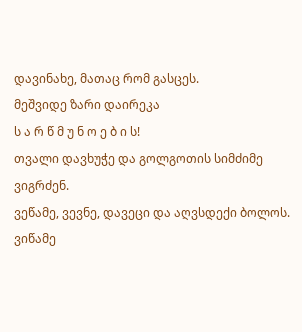დავინახე, მათაც რომ გასცეს.
მეშვიდე ზარი დაირეკა
ს ა რ წ მ უ ნ ო ე ბ ი ს!
თვალი დავხუჭე და გოლგოთის სიმძიმე ვიგრძენ.
ვეწამე, ვევნე, დავეცი და აღვსდექი ბოლოს.
ვიწამე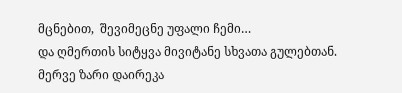მცნებით,  შევიმეცნე უფალი ჩემი…
და ღმერთის სიტყვა მივიტანე სხვათა გულებთან.
მერვე ზარი დაირეკა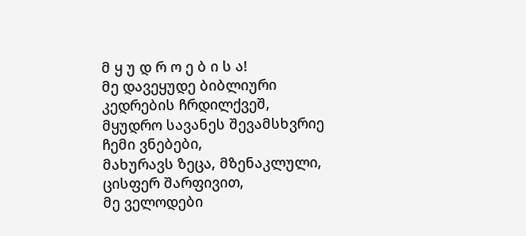მ ყ უ დ რ ო ე ბ ი ს ა!
მე დავეყუდე ბიბლიური კედრების ჩრდილქვეშ,
მყუდრო სავანეს შევამსხვრიე ჩემი ვნებები,
მახურავს ზეცა, მზენაკლული,
ცისფერ შარფივით,
მე ველოდები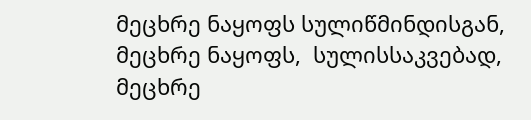მეცხრე ნაყოფს სულიწმინდისგან,
მეცხრე ნაყოფს,  სულისსაკვებად,
მეცხრე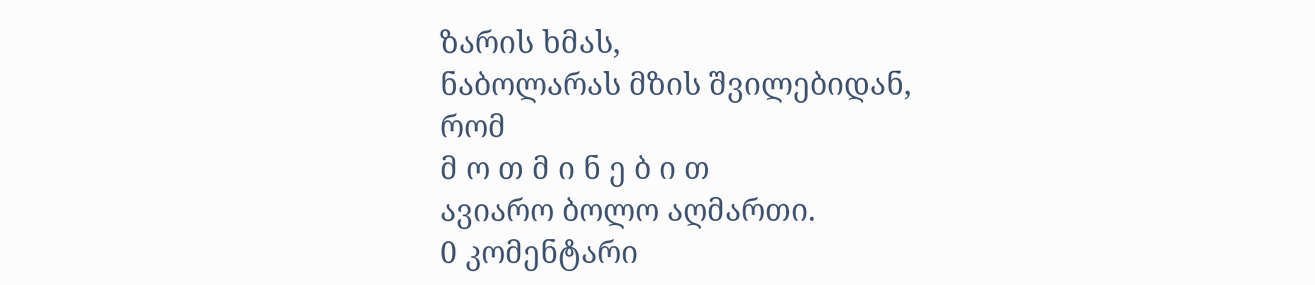ზარის ხმას,
ნაბოლარას მზის შვილებიდან,
რომ
მ ო თ მ ი ნ ე ბ ი თ
ავიარო ბოლო აღმართი.
0 კომენტარი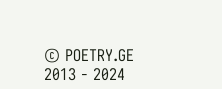© POETRY.GE 2013 - 2024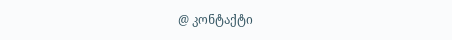@ კონტაქტი